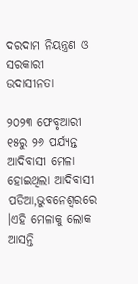ଦରଦାମ ନିୟନ୍ତ୍ରଣ ଓ ସରକାରୀ ଉଦାସୀନତା

୨୦୨୩ ଫେବୃଆରୀ ୧୫ରୁ ୨୬ ପର୍ଯ୍ୟନ୍ତ ଆଦିବାସୀ ମେଳା ହୋଇଥିଲା ଆଦିବାସୀ ପଡିଆ,ଭୁବନେଶ୍ୱରରେ ।ଏହି ମେଳାକୁ ଲୋକ ଆସନ୍ତି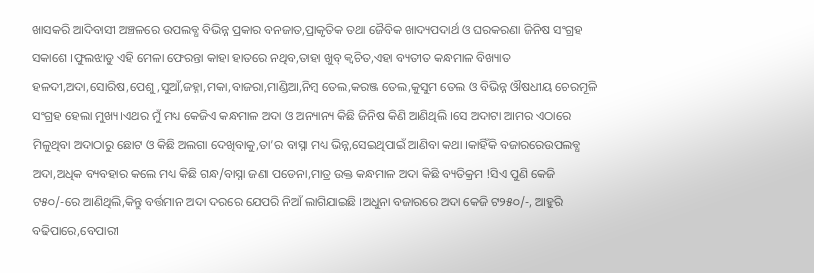ଖାସକରି ଆଦିବାସୀ ଅଞ୍ଚଳରେ ଉପଲବ୍ଧ ବିଭିନ୍ନ ପ୍ରକାର ବନଜାତ,ପ୍ରାକୃତିକ ତଥା ଜୈବିକ ଖାଦ୍ୟପଦାର୍ଥ ଓ ଘରକରଣା ଜିନିଷ ସଂଗ୍ରହ ସକାଶେ ।ଫୁଲଝାଡୁ ଏହି ମେଳା ଫେରନ୍ତା କାହା ହାତରେ ନଥିବ,ତାହା ଖୁବ୍ କ୍ଵଚିତ,ଏହା ବ୍ୟତୀତ କନ୍ଧମାଳ ବିଖ୍ୟାତ ହଳଦୀ,ଅଦା,ସୋରିଷ,ପେଶୁ,ସୁଆଁ,ଜହ୍ନା,ମକା,ବାଜରା,ମାଣ୍ଡିଆ,ନିମ୍ବ ତେଲ,କରଞ୍ଜ ତେଲ,କୁସୁମ ତେଲ ଓ ବିଭିନ୍ନ ଔଷଧୀୟ ଚେରମୂଳି ସଂଗ୍ରହ ହେଲା ମୁଖ୍ୟ।ଏଥର ମୁଁ ମଧ୍ୟ କେଜିଏ କନ୍ଧମାଳ ଅଦା ଓ ଅନ୍ୟାନ୍ୟ କିଛି ଜିନିଷ କିଣି ଆଣିଥିଲି ।ସେ ଅଦାଟା ଆମର ଏଠାରେ ମିଳୁଥିବା ଅଦାଠାରୁ ଛୋଟ ଓ କିଛି ଅଲଗା ଦେଖିବାକୁ,ତା’ର ବାସ୍ନା ମଧ୍ୟ ଭିନ୍ନ,ସେଇଥିପାଇଁ ଆଣିବା କଥା ।କାହିଁକି ବଜାରରେଉପଲବ୍ଧ ଅଦା,ଅଧିକ ବ୍ୟବହାର କଲେ ମଧ୍ୟ କିଛି ଗନ୍ଧ/ବାସ୍ନା ଜଣା ପଡେନା,ମାତ୍ର ଉକ୍ତ କନ୍ଧମାଳ ଅଦା କିଛି ବ୍ୟତିକ୍ରମ !ସିଏ ପୁଣି କେଜି ଟ୫୦/-ରେ ଆଣିଥିଲି,କିନ୍ତୁ ବର୍ତ୍ତମାନ ଅଦା ଦରରେ ଯେପରି ନିଆଁ ଲାଗିଯାଇଛି ।ଅଧୁନା ବଜାରରେ ଅଦା କେଜି ଟ୨୫୦/-, ଆହୁରି ବଢିପାରେ,ବେପାରୀ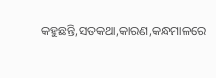କହୁଛନ୍ତି,ସତକଥା,କାରଣ,କନ୍ଧମାଳରେ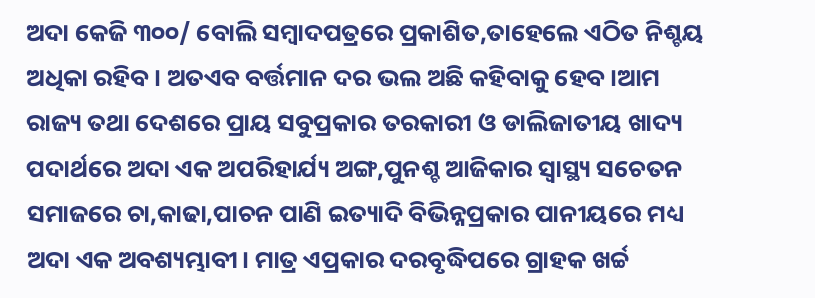ଅଦା କେଜି ୩୦୦/ ବୋଲି ସମ୍ବାଦପତ୍ରରେ ପ୍ରକାଶିତ,ତାହେଲେ ଏଠିତ ନିଶ୍ଚୟ ଅଧିକା ରହିବ। ଅତଏବ ବର୍ତ୍ତମାନ ଦର ଭଲ ଅଛି କହିବାକୁ ହେବ ।ଆମ ରାଜ୍ୟ ତଥା ଦେଶରେ ପ୍ରାୟ ସବୁପ୍ରକାର ତରକାରୀ ଓ ଡାଲିଜାତୀୟ ଖାଦ୍ୟ ପଦାର୍ଥରେ ଅଦା ଏକ ଅପରିହାର୍ଯ୍ୟ ଅଙ୍ଗ,ପୁନଶ୍ଚ ଆଜିକାର ସ୍ବାସ୍ଥ୍ୟ ସଚେତନ ସମାଜରେ ଚା,କାଢା,ପାଚନ ପାଣି ଇତ୍ୟାଦି ବିଭିନ୍ନପ୍ରକାର ପାନୀୟରେ ମଧ୍ୟ ଅଦା ଏକ ଅବଶ୍ୟମ୍ଭାବୀ। ମାତ୍ର ଏପ୍ରକାର ଦରବୃଦ୍ଧିପରେ ଗ୍ରାହକ ଖର୍ଚ୍ଚ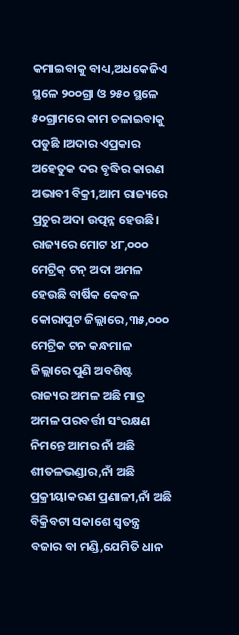କମାଇବାକୁ ବାଧ୍ୟ,ଅଧକେଜିଏ ସ୍ଥଳେ ୨୦୦ଗ୍ରା ଓ ୨୫୦ ସ୍ଥଳେ ୫୦ଗ୍ରାମରେ କାମ ଚଳାଇବାକୁ ପଡୁଛି ।ଅଦାର ଏପ୍ରକାର ଅହେତୁକ ଦର ବୃଦ୍ଧିର କାରଣ ଅଭାବୀ ବିକ୍ରୀ,ଆମ ରାଜ୍ୟରେ ପ୍ରଚୁର ଅଦା ଉତ୍ପନ୍ନ ହେଉଛି। ରାଜ୍ୟରେ ମୋଟ ୪୮,୦୦୦ ମେଟ୍ରିକ୍ ଟନ୍ ଅଦା ଅମଳ ହେଉଛି ବାର୍ଷିକ କେବଳ କୋରାପୁଟ ଜିଲ୍ଲାରେ,୩୫,୦୦୦ ମେଟ୍ରିକ ଟନ କନ୍ଧମାଳ ଜିଲ୍ଲାରେ ପୁଣି ଅବଶିଷ୍ଟ ରାଜ୍ୟର ଅମଳ ଅଛି ମାତ୍ର ଅମଳ ପରବର୍ତ୍ତୀ ସଂରକ୍ଷଣ ନିମନ୍ତେ ଆମର ନାଁ ଅଛି ଶୀତଳଭଣ୍ଡାର,ନାଁ ଅଛି ପ୍ରକ୍ରୀୟାକରଣ ପ୍ରଣାଳୀ,ନାଁ ଅଛି ବିକ୍ରିବଟା ସକାଶେ ସ୍ବତନ୍ତ୍ର ବଜାର ବା ମଣ୍ଡି,ଯେମିତି ଧାନ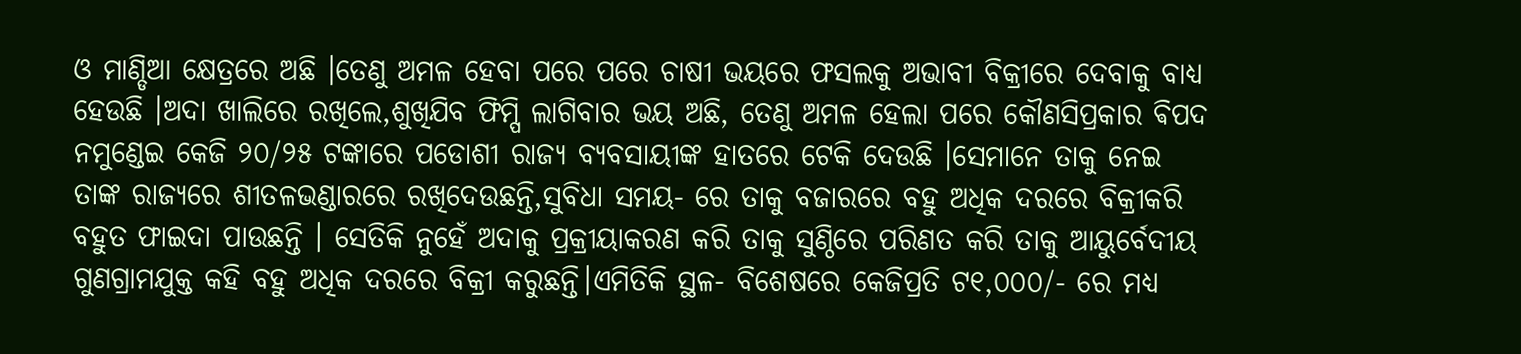ଓ ମାଣ୍ଡିଆ କ୍ଷେତ୍ରରେ ଅଛି ।ତେଣୁ ଅମଳ ହେବା ପରେ ପରେ ଚାଷୀ ଭୟରେ ଫସଲକୁ ଅଭାବୀ ବିକ୍ରୀରେ ଦେବାକୁ ବାଧ୍ୟ ହେଉଛି ।ଅଦା ଖାଲିରେ ରଖିଲେ,ଶୁଖିଯିବ ଫିମ୍ପି ଲାଗିବାର ଭୟ ଅଛି, ତେଣୁ ଅମଳ ହେଲା ପରେ କୌଣସିପ୍ରକାର ଵିପଦ ନମୁଣ୍ଡେଇ କେଜି ୨୦/୨୫ ଟଙ୍କାରେ ପଡୋଶୀ ରାଜ୍ୟ ବ୍ୟବସାୟୀଙ୍କ ହାତରେ ଟେକି ଦେଉଛି ।ସେମାନେ ତାକୁ ନେଇ ତାଙ୍କ ରାଜ୍ୟରେ ଶୀତଳଭଣ୍ଡାରରେ ରଖିଦେଉଛନ୍ତି,ସୁବିଧା ସମୟ- ରେ ତାକୁ ବଜାରରେ ବହୁ ଅଧିକ ଦରରେ ବିକ୍ରୀକରି ବହୁତ ଫାଇଦା ପାଉଛନ୍ତି । ସେତିକି ନୁହେଁ ଅଦାକୁ ପ୍ରକ୍ରୀୟାକରଣ କରି ତାକୁ ସୁଣ୍ଠିରେ ପରିଣତ କରି ତାକୁ ଆୟୁର୍ବେଦୀୟ ଗୁଣଗ୍ରାମଯୁକ୍ତ କହି ବହୁ ଅଧିକ ଦରରେ ବିକ୍ରୀ କରୁଛନ୍ତି।ଏମିତିକି ସ୍ଥଳ- ବିଶେଷରେ କେଜିପ୍ରତି ଟ୧,୦୦୦/- ରେ ମଧ୍ୟ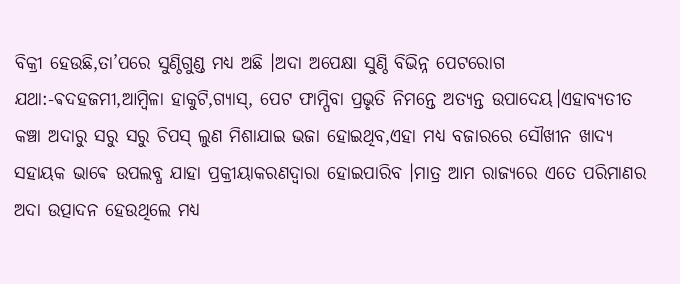ବିକ୍ରୀ ହେଉଛି,ତା’ପରେ ସୁଣ୍ଠିଗୁଣ୍ଡ ମଧ୍ୟ ଅଛି ।ଅଦା ଅପେକ୍ଷା ସୁଣ୍ଠି ବିଭିନ୍ନ ପେଟରୋଗ ଯଥା:-ଵଦହଜମୀ,ଆମ୍ବିଳା ହାକୁଟି,ଗ୍ୟାସ୍, ପେଟ ଫାମ୍ପିବା ପ୍ରଭୃତି ନିମନ୍ତେ ଅତ୍ୟନ୍ତ ଉପାଦେୟ।ଏହାବ୍ୟତୀତ କଞ୍ଚା ଅଦାରୁ ସରୁ ସରୁ ଚିପସ୍ ଲୁଣ ମିଶାଯାଇ ଭଜା ହୋଇଥିବ,ଏହା ମଧ୍ୟ ବଜାରରେ ସୌଖୀନ ଖାଦ୍ୟ ସହାୟକ ଭାଵେ ଉପଲବ୍ଧ ଯାହା ପ୍ରକ୍ରୀୟାକରଣଦ୍ଵାରା ହୋଇପାରିବ ।ମାତ୍ର ଆମ ରାଜ୍ୟରେ ଏତେ ପରିମାଣର ଅଦା ଉତ୍ପାଦନ ହେଉଥିଲେ ମଧ୍ୟ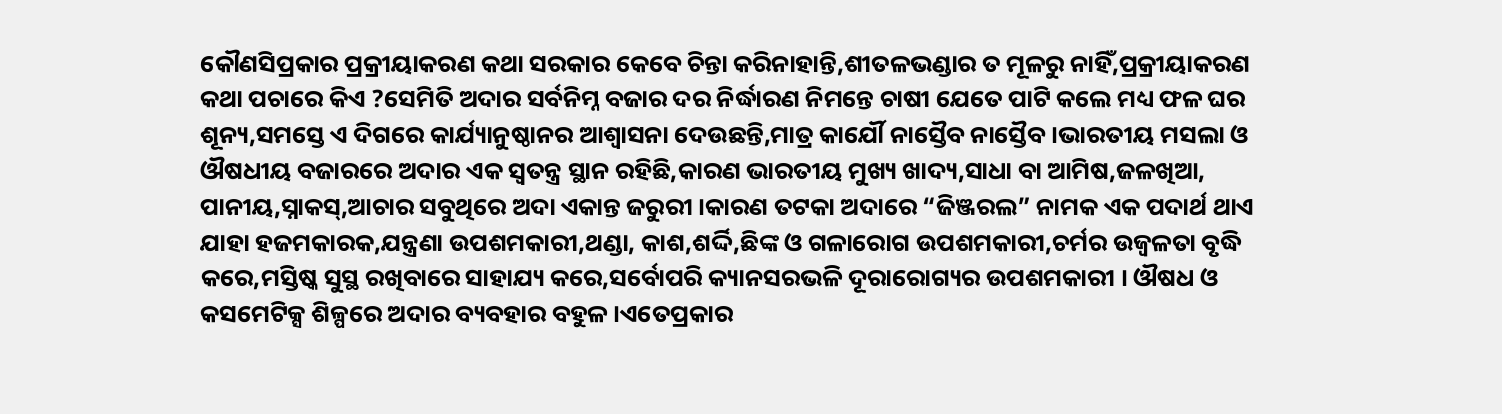କୌଣସିପ୍ରକାର ପ୍ରକ୍ରୀୟାକରଣ କଥା ସରକାର କେବେ ଚିନ୍ତା କରିନାହାନ୍ତି,ଶୀତଳଭଣ୍ଡାର ତ ମୂଳରୁ ନାହିଁ,ପ୍ରକ୍ରୀୟାକରଣ କଥା ପଚାରେ କିଏ ?ସେମିତି ଅଦାର ସର୍ବନିମ୍ନ ବଜାର ଦର ନିର୍ଦ୍ଧାରଣ ନିମନ୍ତେ ଚାଷୀ ଯେତେ ପାଟି କଲେ ମଧ୍ୟ ଫଳ ଘର ଶୂନ୍ୟ,ସମସ୍ତେ ଏ ଦିଗରେ କାର୍ଯ୍ୟାନୁଷ୍ଠାନର ଆଶ୍ୱାସନା ଦେଉଛନ୍ତି,ମାତ୍ର କାର୍ଯୌ ନାସ୍ତୈବ ନାସ୍ତୈବ।ଭାରତୀୟ ମସଲା ଓ ଔଷଧୀୟ ବଜାରରେ ଅଦାର ଏକ ସ୍ବତନ୍ତ୍ର ସ୍ଥାନ ରହିଛି,କାରଣ ଭାରତୀୟ ମୁଖ୍ୟ ଖାଦ୍ୟ,ସାଧା ବା ଆମିଷ,ଜଳଖିଆ, ପାନୀୟ,ସ୍ନାକସ୍,ଆଚାର ସବୁଥିରେ ଅଦା ଏକାନ୍ତ ଜରୁରୀ ।କାରଣ ତଟକା ଅଦାରେ “ଜିଞ୍ଜରଲ” ନାମକ ଏକ ପଦାର୍ଥ ଥାଏ ଯାହା ହଜମକାରକ,ଯନ୍ତ୍ରଣା ଉପଶମକାରୀ,ଥଣ୍ଡା, କାଶ,ଶର୍ଦ୍ଦି,ଛିଙ୍କ ଓ ଗଳାରୋଗ ଉପଶମକାରୀ,ଚର୍ମର ଉଜ୍ୱଳତା ବୃଦ୍ଧି କରେ,ମସ୍ତିଷ୍କ ସୁସ୍ଥ ରଖିବାରେ ସାହାଯ୍ୟ କରେ,ସର୍ବୋପରି କ୍ୟାନସରଭଳି ଦୂରାରୋଗ୍ୟର ଉପଶମକାରୀ । ଔଷଧ ଓ କସମେଟିକ୍ସ ଶିଳ୍ପରେ ଅଦାର ବ୍ୟବହାର ବହୁଳ ।ଏତେପ୍ରକାର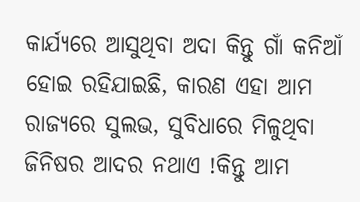କାର୍ଯ୍ୟରେ ଆସୁଥିବା ଅଦା କିନ୍ତୁ ଗାଁ କନିଆଁ ହୋଇ ରହିଯାଇଛି, କାରଣ ଏହା ଆମ ରାଜ୍ୟରେ ସୁଲଭ, ସୁବିଧା‌ରେ ମିଳୁଥିବା ଜିନିଷର ଆଦର ନଥାଏ !କିନ୍ତୁ ଆମ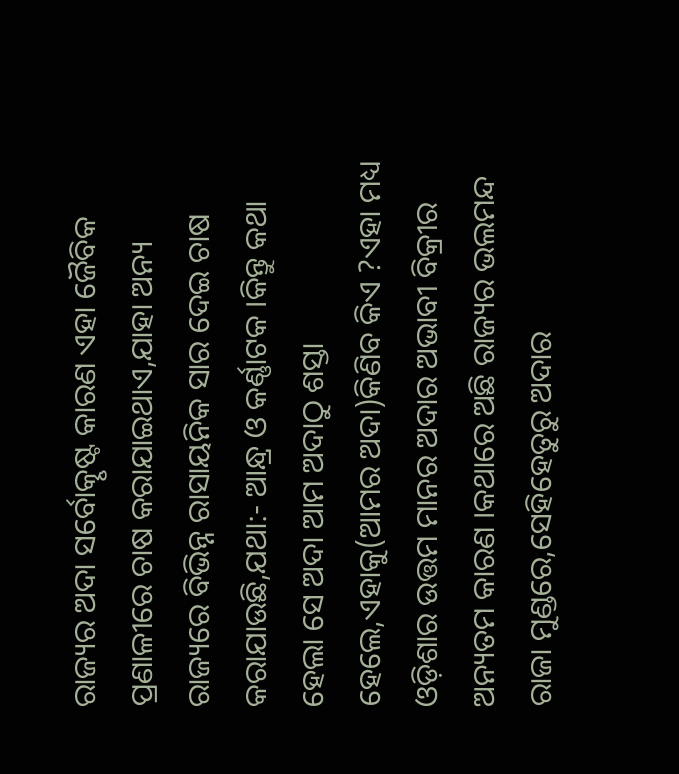ରାଜ୍ୟର ଅଦା ସର୍ବୋତ୍କୃଷ୍ଟ କାରଣ ଏହା ଜୈବିକ ପ୍ରଣାଳୀରେ ଚାଷ କରାଯାଇଥାଏ,ଯାହା ଅନ୍ୟ ରାଜ୍ୟରେ ବିଭିନ୍ନ ରାସାୟନିକ ସାର ଦେଇ ଚାଷ କରାଯାଉଛି,ଯଥା:- ଆନ୍ଧ୍ର ଓ କର୍ଣ୍ଣାଟକ ।କିନ୍ତୁ କଥା ହେଲା ସେ ଅଦା ଆମ ଅଦାଠୁ ଶସ୍ତା ହେଲେ,ଏହାକୁ(ଆମର ଅଦା)କିଣିବ କିଏ ?ଏହା ମଧ୍ୟ ଓଡ଼ିଶାର ଉତ୍ତମ ମାନର ଅଦାର ଅଭାବୀ ବିକ୍ରୀର ଅନ୍ୟତମ କାରଣ ।କଥାରେ ଅଛି ରାଜ୍ୟର ଭଲମନ୍ଦ ରାଜା ମୁଣ୍ଡରେ,ସେହିହେତୁରୁ ଅଦାର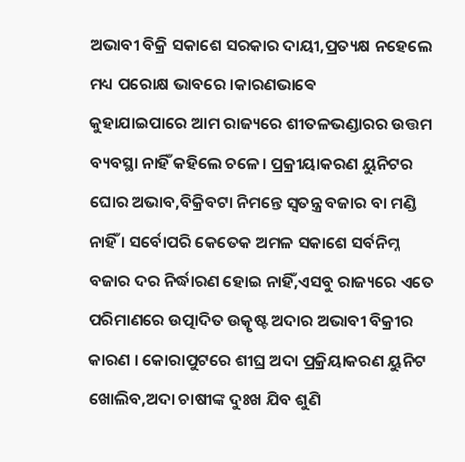ଅଭାବୀ ବିକ୍ରି ସକାଶେ ସରକାର ଦାୟୀ,ପ୍ରତ୍ୟକ୍ଷ ନହେଲେ ମଧ୍ୟ ପରୋକ୍ଷ ଭାବରେ ।କାରଣଭାଵେ
କୁହାଯାଇପାରେ ଆମ ରାଜ୍ୟରେ ଶୀତଳଭଣ୍ଡାରର ଉତ୍ତମ ବ୍ୟବସ୍ଥା ନାହିଁ କହିଲେ ଚଳେ। ପ୍ରକ୍ରୀୟାକରଣ ୟୁନିଟର ଘୋର ଅଭାବ,ବିକ୍ରିବଟା ନିମନ୍ତେ ସ୍ବତନ୍ତ୍ର ବଜାର ବା ମଣ୍ଡି ନାହିଁ । ସର୍ବୋପରି କେତେକ ଅମଳ ସକାଶେ ସର୍ବନିମ୍ନ ବଜାର ଦର ନିର୍ଦ୍ଧାରଣ ହୋଇ ନାହିଁ,ଏସବୁ ରାଜ୍ୟରେ ଏତେ ପରିମାଣରେ ଉତ୍ପାଦିତ ଉତ୍କୃଷ୍ଟ ଅଦାର ଅଭାବୀ ବିକ୍ରୀର କାରଣ । କୋରାପୁଟରେ ଶୀଘ୍ର ଅଦା ପ୍ରକ୍ରିୟାକରଣ ୟୁନିଟ ଖୋଲିବ,ଅଦା ଚାଷୀଙ୍କ ଦୁଃଖ ଯିବ ଶୁଣି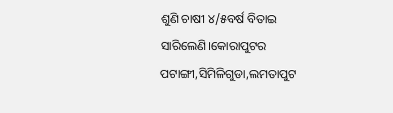ଶୁଣି ଚାଷୀ ୪/୫ବର୍ଷ ବିତାଇ ସାରିଲେଣି।କୋରାପୁଟର ପଟାଙ୍ଗୀ,ସିମିଳିଗୁଡା,ଲମତାପୁଟ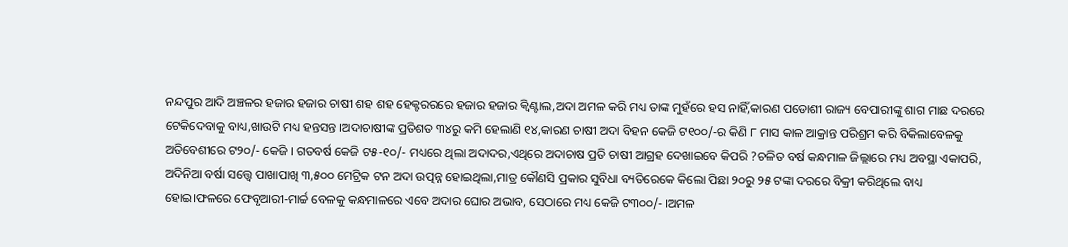ନନ୍ଦପୁର ଆଦି ଅଞ୍ଚଳର ହଜାର ହଜାର ଚାଷୀ ଶହ ଶହ ହେକ୍ଟରରରେ ହଜାର ହଜାର କ୍ଵିଣ୍ଟାଲ,ଅଦା ଅମଳ କରି ମଧ୍ୟ ତାଙ୍କ ମୁହଁରେ ହସ ନାହିଁ,କାରଣ ପଡୋଶୀ ରାଜ୍ୟ ବେପାରୀଙ୍କୁ ଶାଗ ମାଛ ଦରରେ ଟେକିଦେବାକୁ ବାଧ୍ୟ,ଖାଉଟି ମଧ୍ୟ ହନ୍ତସନ୍ତ ।ଅଦାଚାଷୀଙ୍କ ପ୍ରତିଶତ ୩୪ରୁ କମି ହେଲାଣି ୧୪,କାରଣ ଚାଷୀ ଅଦା ବିହନ କେଜି ଟ୧୦୦/-ର କିଣି ୮ ମାସ କାଳ ଆକ୍ରାନ୍ତ ପରିଶ୍ରମ କରି ବିକିଲାବେଳକୁ ଅତିବେଶୀରେ ଟ୨୦/- କେଜି । ଗତବର୍ଷ କେଜି ଟ୫-୧୦/- ମଧ୍ୟରେ ଥିଲା ଅଦାଦର,ଏଥିରେ ଅଦାଚାଷ ପ୍ରତି ଚାଷୀ ଆଗ୍ରହ ଦେଖାଇବେ କିପରି ?ଚଳିତ ବର୍ଷ କନ୍ଧମାଳ ଜିଲ୍ଲାରେ ମଧ୍ୟ ଅବସ୍ଥା ଏକାପରି, ଅଦିନିଆ ବର୍ଷା ସତ୍ତ୍ୱେ ପାଖାପାଖି ୩,୫୦୦ ମେଟ୍ରିକ ଟନ ଅଦା ଉତ୍ପନ୍ନ ହୋଇଥିଲା,ମାତ୍ର କୌଣସି ପ୍ରକାର ସୁବିଧା ବ୍ୟତିରେକେ କିଲୋ ପିଛା ୨୦ରୁ ୨୫ ଟଙ୍କା ଦରରେ ବିକ୍ରୀ କରିଥିଲେ ବାଧ୍ୟ ହୋଇ।ଫଳରେ ଫେବୃଆରୀ-ମାର୍ଚ୍ଚ ବେଳକୁ କନ୍ଧମାଳରେ ଏବେ ଅଦାର ଘୋର ଅଭାବ, ସେଠାରେ ମଧ୍ୟ କେଜି ଟ୩୦୦/- ।ଅମଳ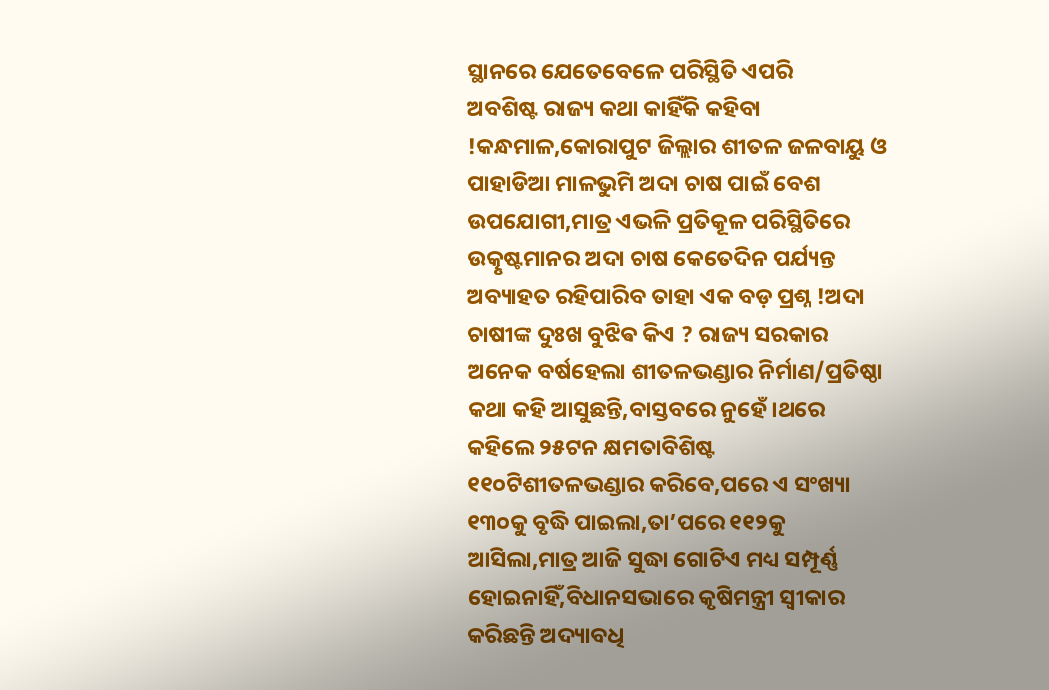ସ୍ଥାନରେ ଯେତେବେଳେ ପରିସ୍ଥିତି ଏପରି
ଅବଶିଷ୍ଟ ରାଜ୍ୟ କଥା କାହିଁକି କହିବା !କନ୍ଧମାଳ,କୋରାପୁଟ ଜିଲ୍ଲାର ଶୀତଳ ଜଳବାୟୁ ଓ ପାହାଡିଆ ମାଳଭୁମି ଅଦା ଚାଷ ପାଇଁ ବେଶ ଉପଯୋଗୀ,ମାତ୍ର ଏଭଳି ପ୍ରତିକୂଳ ପରିସ୍ଥିତିରେ ଉତ୍କୃଷ୍ଟମାନର ଅଦା ଚାଷ କେତେଦିନ ପର୍ଯ୍ୟନ୍ତ ଅବ୍ୟାହତ ରହିପାରିବ ତାହା ଏକ ବଡ଼ ପ୍ରଶ୍ନ !ଅଦା ଚାଷୀଙ୍କ ଦୁଃଖ ବୁଝିଵ କିଏ ? ରାଜ୍ୟ ସରକାର ଅନେକ ବର୍ଷହେଲା ଶୀତଳଭଣ୍ଡାର ନିର୍ମାଣ/ପ୍ରତିଷ୍ଠା କଥା କହି ଆସୁଛନ୍ତି,ବାସ୍ତବରେ ନୁହେଁ।ଥରେ କହିଲେ ୨୫ଟନ କ୍ଷମତାବିଶିଷ୍ଟ ୧୧୦ଟିଶୀତଳଭଣ୍ଡାର କରିବେ,ପରେ ଏ ସଂଖ୍ୟା ୧୩୦କୁ ବୃଦ୍ଧି ପାଇଲା,ତା’ପରେ ୧୧୨କୁ ଆସିଲା,ମାତ୍ର ଆଜି ସୁଦ୍ଧା ଗୋଟିଏ ମଧ୍ୟ ସମ୍ପୂର୍ଣ୍ଣ ହୋଇନାହିଁ,ବିଧାନସଭାରେ କୃଷିମନ୍ତ୍ରୀ ସ୍ବୀକାର କରିଛନ୍ତି ଅଦ୍ୟାବଧି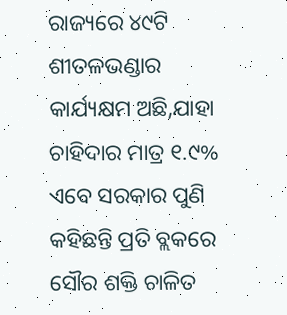ରାଜ୍ୟରେ ୪୯ଟି ଶୀତଳଭଣ୍ଡାର କାର୍ଯ୍ୟକ୍ଷମ ଅଛି,ଯାହା ଚାହିଦାର ମାତ୍ର ୧.୯% ଏବେ ସରକାର ପୁଣି କହିଛନ୍ତି ପ୍ରତି ବ୍ଲକରେ ସୌର ଶକ୍ତି ଚାଳିତ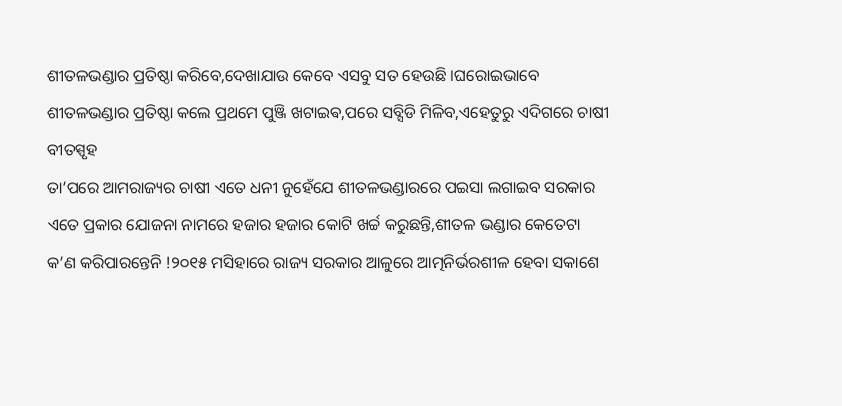ଶୀତଳଭଣ୍ଡାର ପ୍ରତିଷ୍ଠା କରିବେ,ଦେଖାଯାଉ କେବେ ଏସବୁ ସତ ହେଉଛି ।ଘରୋଇଭାବେ ଶୀତଳଭଣ୍ଡାର ପ୍ରତିଷ୍ଠା କଲେ ପ୍ରଥମେ ପୁଞ୍ଜି ଖଟାଇଵ,ପରେ ସବ୍ସିଡି ମିଳିବ,ଏହେତୁରୁ ଏଦିଗରେ ଚାଷୀ ବୀତସ୍ପୃହ
ତା’ପରେ ଆମରାଜ୍ୟର ଚାଷୀ ଏତେ ଧନୀ ନୁହେଁଯେ ଶୀତଳଭଣ୍ଡାରରେ ପଇସା ଲଗାଇବ ସରକାର ଏତେ ପ୍ରକାର ଯୋଜନା ନାମରେ ହଜାର ହଜାର କୋଟି ଖର୍ଚ୍ଚ କରୁଛନ୍ତି,ଶୀତଳ ଭଣ୍ଡାର କେତେଟା କ’ଣ କରିପାରନ୍ତେନି !୨୦୧୫ ମସିହାରେ ରାଜ୍ୟ ସରକାର ଆଳୁରେ ଆତ୍ମନିର୍ଭରଶୀଳ ହେବା ସକାଶେ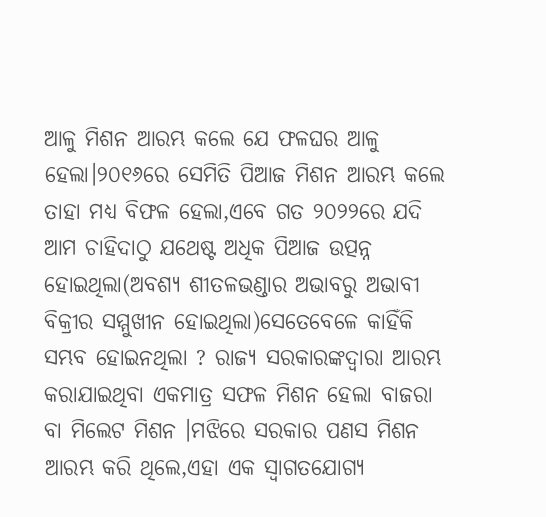ଆଳୁ ମିଶନ ଆରମ୍ଭ କଲେ ଯେ ଫଳଘର ଆଳୁ ହେଲା।୨୦୧୬ରେ ସେମିତି ପିଆଜ ମିଶନ ଆରମ୍ଭ କଲେ ତାହା ମଧ୍ୟ ବିଫଳ ହେଲା,ଏବେ ଗତ ୨୦୨୨ରେ ଯଦି ଆମ ଚାହିଦାଠୁ ଯଥେଷ୍ଟ ଅଧିକ ପିଆଜ ଉତ୍ପନ୍ନ ହୋଇଥିଲା(ଅବଶ୍ୟ ଶୀତଳଭଣ୍ଡାର ଅଭାବରୁ ଅଭାବୀ ବିକ୍ରୀର ସମ୍ମୁଖୀନ ହୋଇଥିଲା)ସେତେବେଳେ କାହିଁକି ସମ୍ଭବ ହୋଇନଥିଲା ? ରାଜ୍ୟ ସରକାରଙ୍କଦ୍ଵାରା ଆରମ୍ଭ କରାଯାଇଥିବା ଏକମାତ୍ର ସଫଳ ମିଶନ ହେଲା ବାଜରା ବା ମିଲେଟ ମିଶନ ।ମଝିରେ ସରକାର ପଣସ ମିଶନ ଆରମ୍ଭ କରି ଥିଲେ,ଏହା ଏକ ସ୍ବାଗତଯୋଗ୍ୟ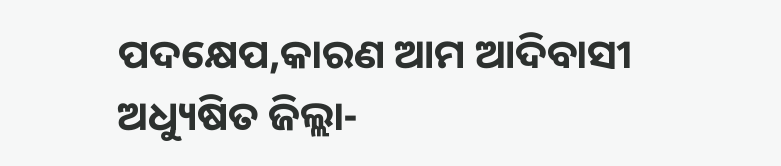ପଦକ୍ଷେପ,କାରଣ ଆମ ଆଦିବାସୀ ଅଧ୍ୟୁଷିତ ଜିଲ୍ଲା-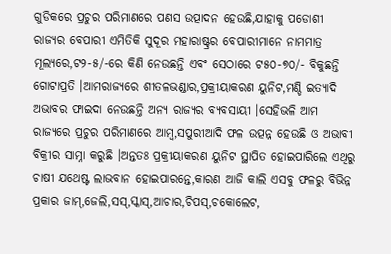ଗୁଡିକରେ ପ୍ରଚୁର ପରିମାଣରେ ପଣସ ଉତ୍ପାଦନ ହେଉଛି,ଯାହାକୁ ପଡୋଶୀ ରାଜ୍ୟର ବେପାରୀ ଏମିତିକି ସୁଦୂର ମହାରାଷ୍ଟ୍ରର ବେପାରୀମାନେ ନାମମାତ୍ର ମୂଲ୍ୟରେ,ଟ୨-୫/-ରେ କିଣି ନେଉଛନ୍ତି ଏବଂ ସେଠାରେ ଟ୫୦-୭୦/- ବିକୁଛନ୍ତି ଗୋଟାପ୍ରତି ।ଆମରାଜ୍ୟରେ ଶୀତଳଭଣ୍ଡାର,ପ୍ରକ୍ରୀୟାକରଣ ୟୁନିଟ,ମଣ୍ଡି ଇତ୍ୟାଦି ଅଭାବର ଫାଇଦା ନେଉଛନ୍ତି ଅନ୍ୟ ରାଜ୍ୟର ବ୍ୟବସାୟୀ ।ସେହିଭଳି ଆମ ରାଜ୍ୟରେ ପ୍ରଚୁର ପରିମାଣରେ ଆମ୍ବ,ସପୁରୀଆଦି ଫଳ ଉତ୍ପନ୍ନ ହେଉଛି ଓ ଅଭାବୀ ବିକ୍ରୀର ସାମ୍ନା କରୁଛି ।ଅନ୍ତତଃ ପ୍ରକ୍ରୀୟାକରଣ ୟୁନିଟ ସ୍ଥାପିତ ହୋଇପାରିଲେ ଏଥିରୁ ଚାଷୀ ଯଥେଷ୍ଟ ଲାଭବାନ ହୋଇପାରନ୍ତେ,କାରଣ ଆଜି କାଲି ଏସବୁ ଫଳରୁ ବିଭିନ୍ନ ପ୍ରକାର ଜାମ୍,ଜେଲି,ସସ୍,ସ୍କାସ୍,ଆଚାର,ଚିପସ୍,ଚକୋଲେଟ,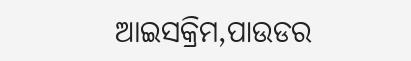ଆଇସକ୍ରିମ,ପାଉଡର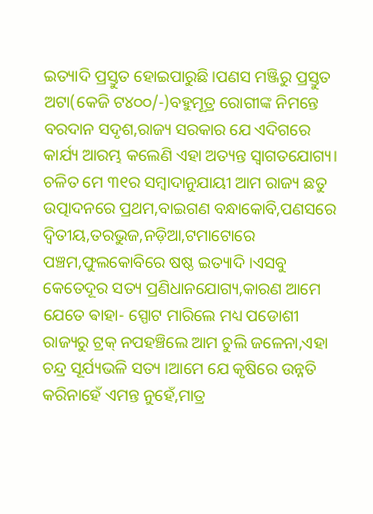ଇତ୍ୟାଦି ପ୍ରସ୍ତୁତ ହୋଇପାରୁଛି ।ପଣସ ମଞ୍ଜିରୁ ପ୍ରସ୍ତୁତ ଅଟା(କେଜି ଟ୪୦୦/-)ବହୁମୂତ୍ର ରୋଗୀଙ୍କ ନିମନ୍ତେ ବରଦାନ ସଦୃଶ,ରାଜ୍ୟ ସରକାର ଯେ ଏଦିଗରେ କାର୍ଯ୍ୟ ଆରମ୍ଭ କଲେଣି ଏହା ଅତ୍ୟନ୍ତ ସ୍ୱାଗତଯୋଗ୍ୟ। ଚଳିତ ମେ ୩୧ର ସମ୍ବାଦାନୁଯାୟୀ ଆମ ରାଜ୍ୟ ଛତୁ ଉତ୍ପାଦନରେ ପ୍ରଥମ,ବାଇଗଣ ବନ୍ଧାକୋବି,ପଣସରେ ଦ୍ଵିତୀୟ,ତରଭୁଜ,ନଡ଼ିଆ,ଟମାଟୋରେ ପଞ୍ଚମ,ଫୁଲକୋବିରେ ଷଷ୍ଠ ଇତ୍ୟାଦି ।ଏସବୁ କେତେଦୂର ସତ୍ୟ ପ୍ରଣିଧାନଯୋଗ୍ୟ,କାରଣ ଆମେ ଯେତେ ଵାହା- ସ୍ପୋଟ ମାରିଲେ ମଧ୍ୟ ପଡୋଶୀ ରାଜ୍ୟରୁ ଟ୍ରକ୍ ନପହଞ୍ଚିଲେ ଆମ ଚୁଲି ଜଳେନା,ଏହା ଚନ୍ଦ୍ର ସୂର୍ଯ୍ୟଭଳି ସତ୍ୟ ।ଆମେ ଯେ କୃଷିରେ ଉନ୍ନତି କରିନାହେଁ ଏମନ୍ତ ନୁହେଁ,ମାତ୍ର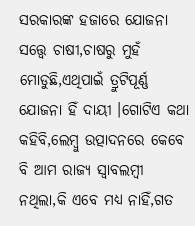ସରକାରଙ୍କ ହଜାରେ ଯୋଜନା ସତ୍ତ୍ୱେ ଚାଷୀ,ଚାଷରୁ ମୁହଁ ମୋଡୁଛି,ଏଥିପାଇଁ ତ୍ରୁଟିପୂର୍ଣ୍ଣ ଯୋଜନା ହିଁ ଦାୟୀ ।ଗୋଟିଏ କଥା କହିବି,ଲେମ୍ବୁ ଉତ୍ପାଦନରେ କେବେ ବି ଆମ ରାଜ୍ୟ ସ୍ବାବଲମ୍ବୀ ନଥିଲା,କି ଏବେ ମଧ୍ୟ ନାହିଁ,ଗତ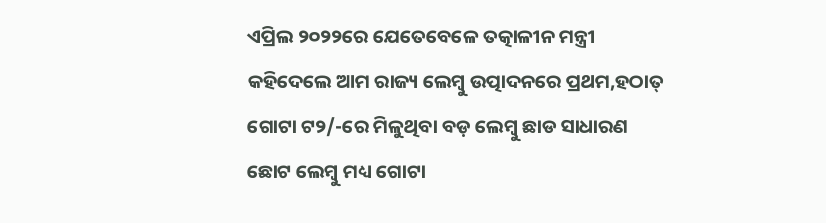ଏପ୍ରିଲ ୨୦୨୨ରେ ଯେତେବେଳେ ତତ୍କାଳୀନ ମନ୍ତ୍ରୀ କହିଦେଲେ ଆମ ରାଜ୍ୟ ଲେମ୍ବୁ ଉତ୍ପାଦନରେ ପ୍ରଥମ,ହଠାତ୍ ଗୋଟା ଟ୨/-ରେ ମିଳୁଥିବା ବଡ଼ ଲେମ୍ବୁ ଛାଡ ସାଧାରଣ ଛୋଟ ଲେମ୍ବୁ ମଧ୍ୟ ଗୋଟା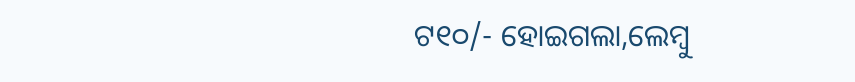ଟ୧୦/- ହୋଇଗଲା,ଲେମ୍ବୁ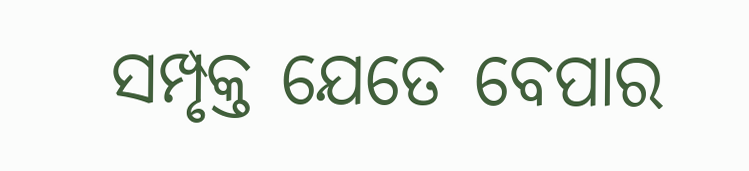ସମ୍ପୃକ୍ତ ଯେତେ ବେପାର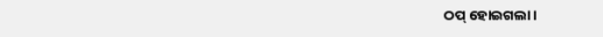ଠପ୍ ହୋଇଗଲା ।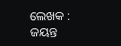ଲେଖକ : ଜୟନ୍ତ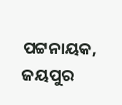ପଟ୍ଟନାୟକ, ଜୟପୁର